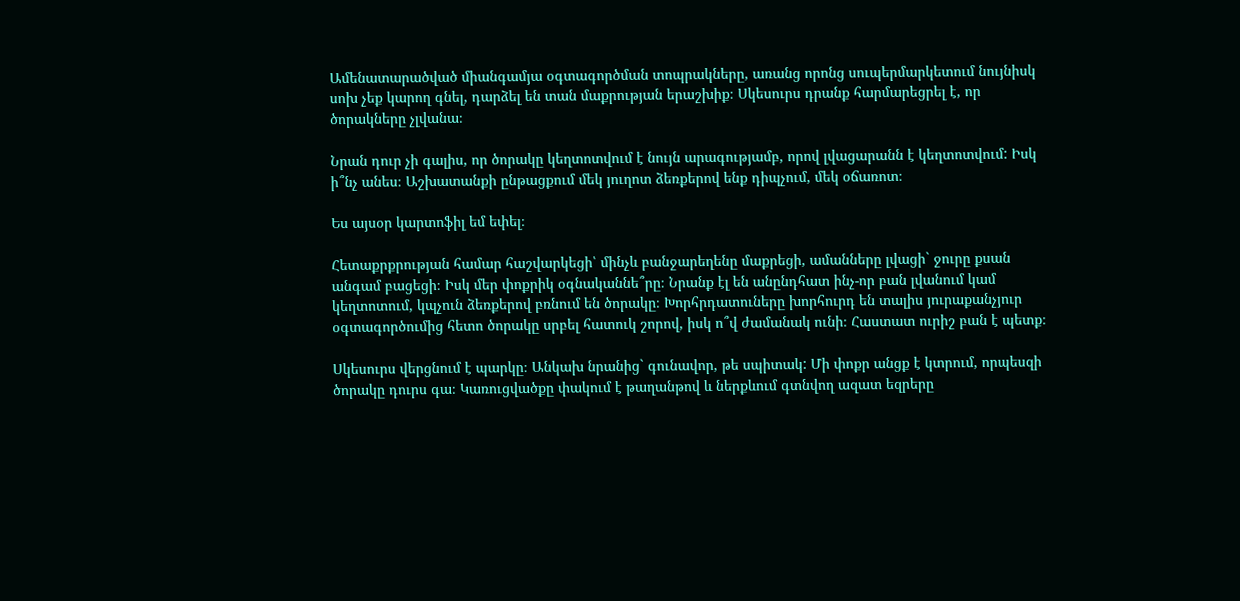Ամենատարածված միանգամյա օգտագործման տոպրակները, առանց որոնց սուպերմարկետում նույնիսկ սոխ չեք կարող գնել, դարձել են տան մաքրության երաշխիք։ Սկեսուրս դրանք հարմարեցրել է, որ ծորակները չլվանա։

Նրան դուր չի գալիս, որ ծորակը կեղտոտվում է նույն արագությամբ, որով լվացարանն է կեղտոտվում: Իսկ ի՞նչ անես։ Աշխատանքի ընթացքում մեկ յուղոտ ձեռքերով ենք դիպչում, մեկ օճառոտ։

Ես այսօր կարտոֆիլ եմ եփել։

Հետաքրքրության համար հաշվարկեցի՝ մինչև բանջարեղենը մաքրեցի, ամանները լվացի` ջուրը քսան անգամ բացեցի։ Իսկ մեր փոքրիկ օգնականնե՞րը։ Նրանք էլ են անընդհատ ինչ-որ բան լվանում կամ կեղտոտում, կպչուն ձեռքերով բռնում են ծորակը։ Խորհրդատուները խորհուրդ են տալիս յուրաքանչյուր օգտագործումից հետո ծորակը սրբել հատուկ շորով, իսկ ո՞վ ժամանակ ունի։ Հաստատ ուրիշ բան է պետք։

Սկեսուրս վերցնում է պարկը։ Անկախ նրանից` գունավոր, թե սպիտակ: Մի փոքր անցք է կտրում, որպեսզի ծորակը դուրս գա։ Կառուցվածքը փակում է թաղանթով և ներքևում գտնվող ազատ եզրերը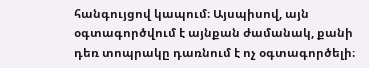հանգույցով կապում։ Այսպիսով, այն օգտագործվում է այնքան ժամանակ, քանի դեռ տոպրակը դառնում է ոչ օգտագործելի։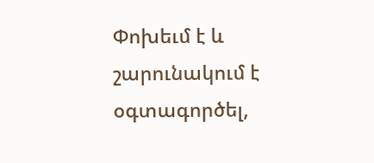Փոխեւմ է և շարունակում է օգտագործել,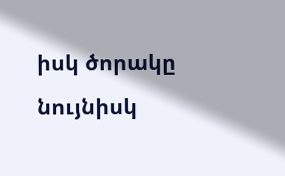իսկ ծորակը նույնիսկ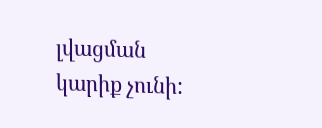լվացման կարիք չունի: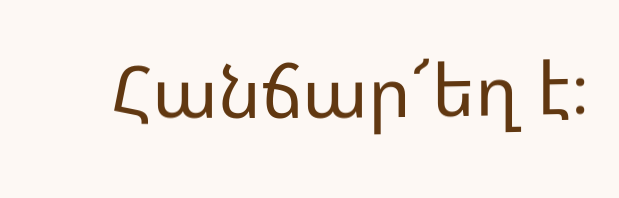Հանճար՜եղ է։